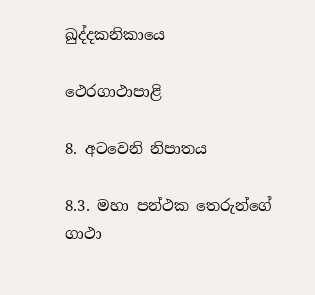ඛුද්දකනිකායෙ

ථෙරගාථාපාළි

8. අටවෙනි නිපාතය

8.3. මහා පන්ථක තෙරුන්ගේ ගාථා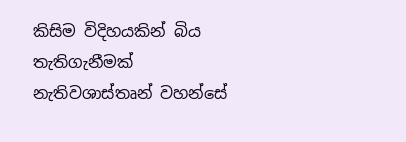කිසිම විදිහයකින් බිය තැතිගැනීමක් නැතිවශාස්තෘන් වහන්සේ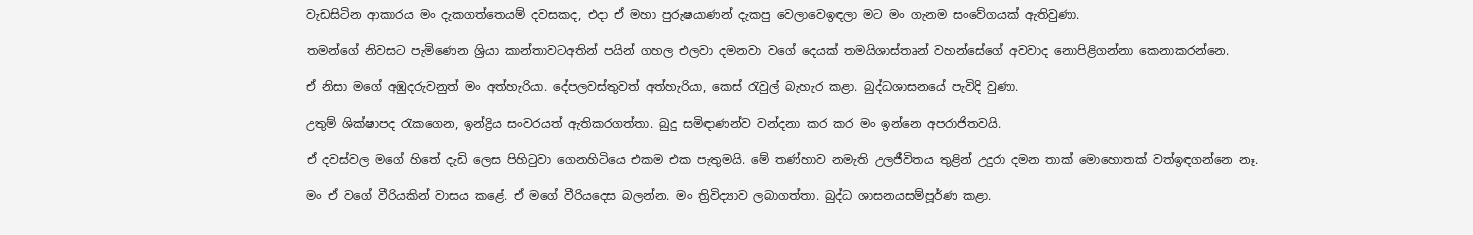වැඩසිටින ආකාරය මං දැකගත්තෙයම් දවසකද, එදා ඒ මහා පුරුෂයාණන් දැකපු වෙලාවෙඉඳලා මට මං ගැනම සංවේගයක් ඇතිවුණා.

තමන්ගේ නිවසට පැමිණෙන ශ්‍රියා කාන්තාවටඅතින් පයින් ගහල එලවා දමනවා වගේ දෙයක් තමයිශාස්තෘන් වහන්සේගේ අවවාද නොපිළිගන්නා කෙනාකරන්නෙ.

ඒ නිසා මගේ අඹුදරුවනුත් මං අත්හැරියා. දේපලවස්තුවත් අත්හැරියා, කෙස් රැවුල් බැහැර කළා. බුද්ධශාසනයේ පැවිදි වුණා.

උතුම් ශික්ෂාපද රැකගෙන, ඉන්ද්‍රිය සංවරයත් ඇතිකරගත්තා. බුදු සමිඳාණන්ව වන්දනා කර කර මං ඉන්නෙ අපරාජිතවයි.

ඒ දවස්වල මගේ හිතේ දැඩි ලෙස පිහිටුවා ගෙනහිටියෙ එකම එක පැතුමයි. මේ තණ්හාව නමැති උලජීවිතය තුළින් උදුරා දමන තාක් මොහොතක් වත්ඉඳගන්නෙ නෑ.

මං ඒ වගේ වීරියකින් වාසය කළේ. ඒ මගේ වීරියදෙස බලන්න. මං ත්‍රිවිද්‍යාව ලබාගත්තා. බුද්ධ ශාසනයසම්පූර්ණ කළා.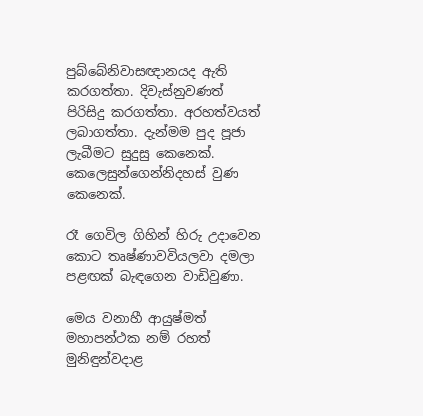පුබ්බේනිවාසඥානයද ඇති කරගත්තා. දිවැස්නුවණත් පිරිසිදු කරගත්තා. අරහත්වයත් ලබාගත්තා. දැන්මම පුද පූජා ලැබීමට සුදුසු කෙනෙක්. කෙලෙසුන්ගෙන්නිදහස් වුණ කෙනෙක්.

රෑ ගෙවිල ගිහින් හිරු උදාවෙන කොට තෘෂ්ණාවවියලවා දමලා පළඟක් බැඳගෙන වාඩිවුණා.

මෙය වනාහී ආයුෂ්මත් මහාපන්ථක නම් රහත් මුනිඳුන්වදාළ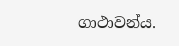ගාථාවන්ය.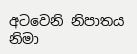අටවෙනි නිපාතය නිමා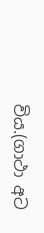විය.(ගාථා අට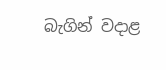බැගින් වදාළ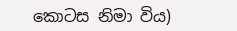කොටස නිමා විය)